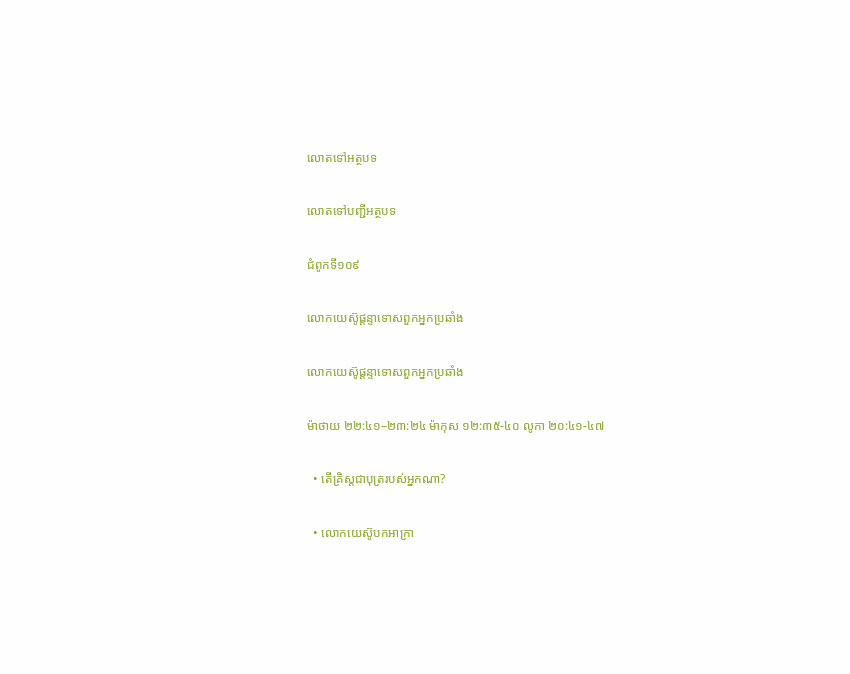លោតទៅអត្ថបទ

លោតទៅបញ្ជីអត្ថបទ

ជំពូកទី១០៩

លោកយេស៊ូផ្ដន្ទាទោសពួកអ្នកប្រឆាំង

លោកយេស៊ូផ្ដន្ទាទោសពួកអ្នកប្រឆាំង

ម៉ាថាយ ២២:៤១–២៣:២៤ ម៉ាកុស ១២:៣៥-៤០ លូកា ២០:៤១-៤៧

  • តើគ្រិស្តជាបុត្ររបស់អ្នកណា?

  • លោកយេស៊ូបកអាក្រា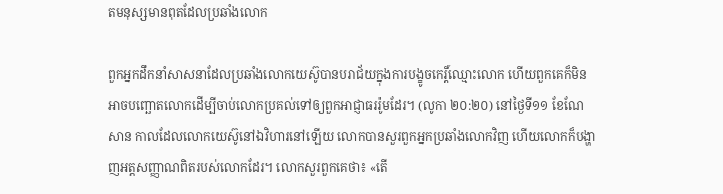តមនុស្សមានពុតដែលប្រឆាំងលោក

ពួកអ្នកដឹកនាំសាសនាដែលប្រឆាំងលោកយេស៊ូបានបរាជ័យក្នុងការបង្ខូចកេរ្ដិ៍ឈ្មោះលោក ហើយពួកគេក៏មិនអាចបញ្ឆោតលោកដើម្បីចាប់លោកប្រគល់ទៅឲ្យពួកអាជ្ញាធររ៉ូមដែរ។ (លូកា ២០:២០) នៅថ្ងៃទី១១ ខែណែសាន កាលដែលលោកយេស៊ូនៅឯវិហារនៅឡើយ លោកបានសួរពួកអ្នកប្រឆាំងលោកវិញ ហើយលោកក៏បង្ហាញអត្តសញ្ញាណពិតរបស់លោកដែរ។ លោកសួរពួកគេថា៖ «តើ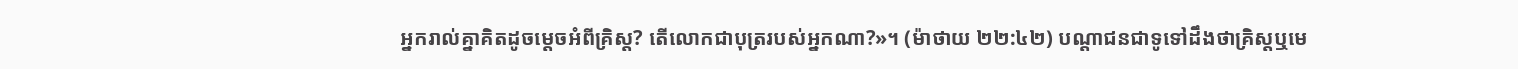អ្នករាល់គ្នាគិតដូចម្ដេចអំពីគ្រិស្ត? តើលោកជាបុត្ររបស់អ្នកណា?»។ (ម៉ាថាយ ២២:៤២) បណ្ដាជនជាទូទៅដឹងថាគ្រិស្តឬមេ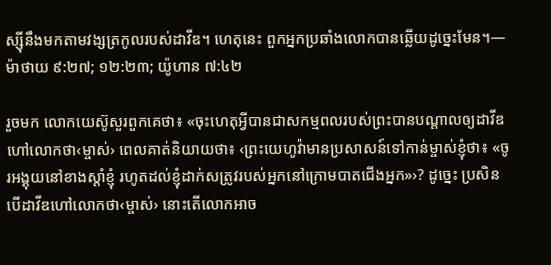ស្ស៊ីនឹងមកតាមវង្សត្រកូលរបស់ដាវីឌ។ ហេតុនេះ ពួកអ្នកប្រឆាំងលោកបានឆ្លើយដូច្នេះមែន។—ម៉ាថាយ ៩:២៧; ១២:២៣; យ៉ូហាន ៧:៤២

រួចមក លោកយេស៊ូសួរពួកគេថា៖ «ចុះហេតុអ្វីបានជាសកម្មពលរបស់ព្រះបានបណ្ដាលឲ្យដាវីឌហៅលោកថា‹ម្ចាស់› ពេលគាត់និយាយថា៖ ‹ព្រះយេហូវ៉ាមានប្រសាសន៍ទៅកាន់ម្ចាស់ខ្ញុំថា៖ «ចូរអង្គុយនៅខាងស្ដាំខ្ញុំ រហូតដល់ខ្ញុំដាក់សត្រូវរបស់អ្នកនៅក្រោមបាតជើងអ្នក»›? ដូច្នេះ ប្រសិនបើដាវីឌហៅលោកថា‹ម្ចាស់› នោះតើលោកអាច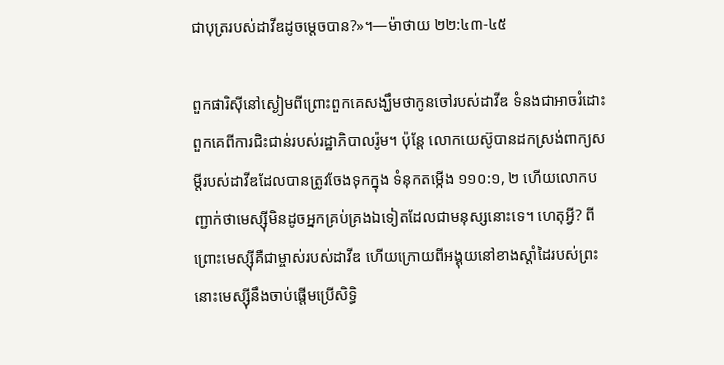ជាបុត្ររបស់ដាវីឌដូចម្ដេចបាន?»។—ម៉ាថាយ ២២:៤៣-៤៥

ពួកផារិស៊ីនៅស្ងៀមពីព្រោះពួកគេសង្ឃឹមថាកូនចៅរបស់ដាវីឌ ទំនងជាអាចរំដោះពួកគេពីការជិះជាន់របស់រដ្ឋាភិបាលរ៉ូម។ ប៉ុន្តែ លោកយេស៊ូបានដកស្រង់ពាក្យសម្ដីរបស់ដាវីឌដែលបានត្រូវចែងទុកក្នុង ទំនុកតម្កើង ១១០:១, ២ ហើយលោកបញ្ជាក់ថាមេស្ស៊ីមិនដូចអ្នកគ្រប់គ្រងឯទៀតដែលជាមនុស្សនោះទេ។ ហេតុអ្វី? ពីព្រោះមេស្ស៊ីគឺជាម្ចាស់របស់ដាវីឌ ហើយក្រោយពីអង្គុយនៅខាងស្ដាំដៃរបស់ព្រះ នោះមេស្ស៊ីនឹងចាប់ផ្ដើមប្រើសិទ្ធិ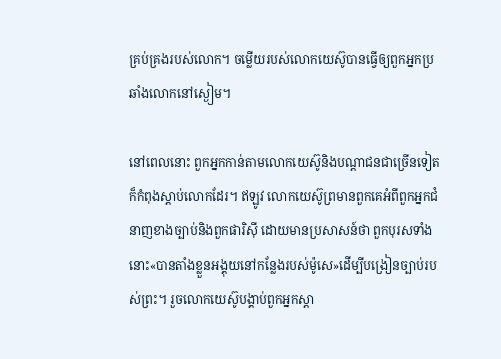គ្រប់គ្រងរបស់លោក។ ចម្លើយរបស់លោកយេស៊ូបានធ្វើឲ្យពួកអ្នកប្រឆាំងលោកនៅស្ងៀម។

នៅពេលនោះ ពួកអ្នកកាន់តាមលោកយេស៊ូនិងបណ្ដាជនជាច្រើនទៀតក៏កំពុងស្ដាប់លោកដែរ។ ឥឡូវ លោកយេស៊ូព្រមានពួកគេអំពីពួកអ្នកជំនាញខាងច្បាប់និងពួកផារិស៊ី ដោយមានប្រសាសន៍ថា ពួកបុរសទាំងនោះ«បានតាំងខ្លួនអង្គុយនៅកន្លែងរបស់ម៉ូសេ»ដើម្បីបង្រៀនច្បាប់របស់ព្រះ។ រួចលោកយេស៊ូបង្គាប់ពួកអ្នកស្ដា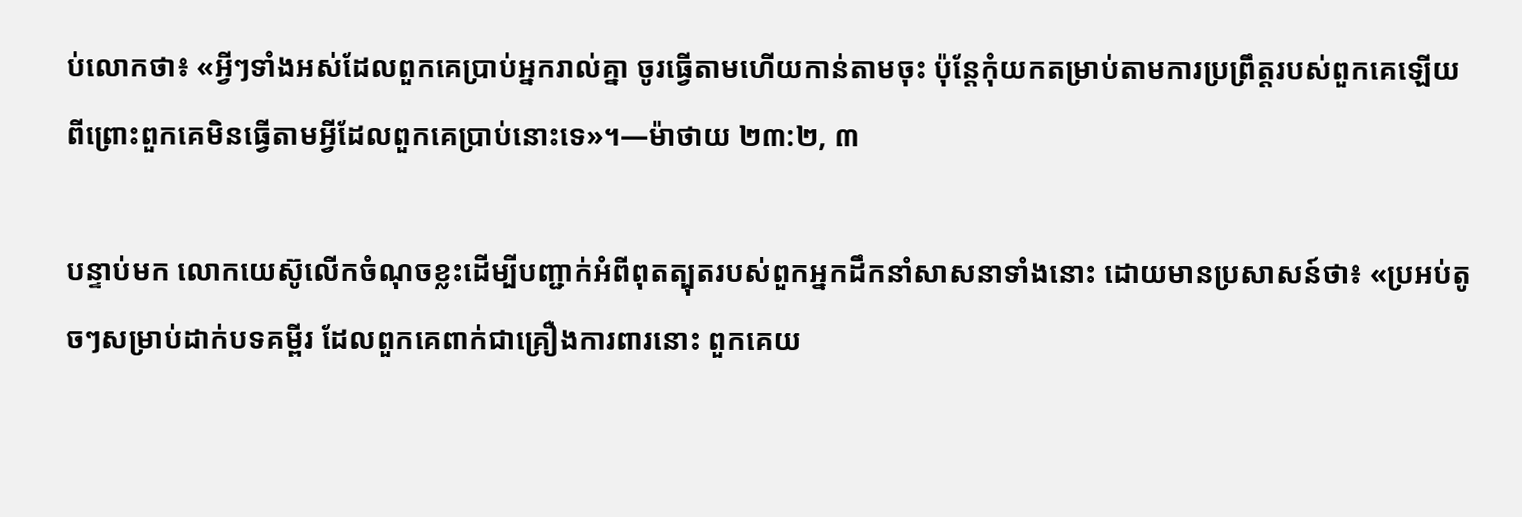ប់លោកថា៖ «អ្វីៗទាំងអស់ដែលពួកគេប្រាប់អ្នករាល់គ្នា ចូរធ្វើតាមហើយកាន់តាមចុះ ប៉ុន្តែកុំយកតម្រាប់តាមការប្រព្រឹត្តរបស់ពួកគេឡើយ ពីព្រោះពួកគេមិនធ្វើតាមអ្វីដែលពួកគេប្រាប់នោះទេ»។—ម៉ាថាយ ២៣:២, ៣

បន្ទាប់មក លោកយេស៊ូលើកចំណុចខ្លះដើម្បីបញ្ជាក់អំពីពុតត្បុតរបស់ពួកអ្នកដឹកនាំសាសនាទាំងនោះ ដោយមានប្រសាសន៍ថា៖ «ប្រអប់តូចៗសម្រាប់ដាក់បទគម្ពីរ ដែលពួកគេពាក់ជាគ្រឿងការពារនោះ ពួកគេយ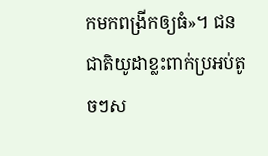កមកពង្រីកឲ្យធំ»។ ជនជាតិយូដាខ្លះពាក់ប្រអប់តូចៗស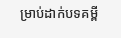ម្រាប់ដាក់បទគម្ពី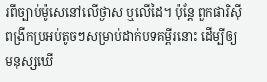រពីច្បាប់ម៉ូសេនៅលើថ្ងាស ឬលើដៃ។ ប៉ុន្តែ ពួកផារិស៊ីពង្រីកប្រអប់តូចៗសម្រាប់ដាក់បទគម្ពីរនោះ ដើម្បីឲ្យមនុស្សឃើ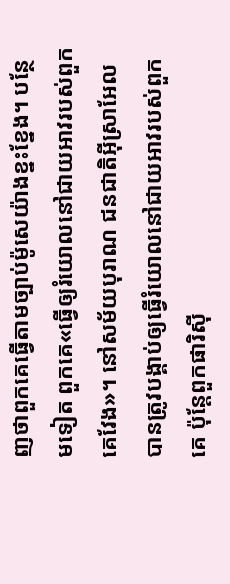ញថាពួកគេធ្វើតាមច្បាប់ម៉ូសេយ៉ាងខ្នះខ្នែង។ បន្ថែមទៀត ពួកគេ«ធ្វើឲ្យរំយោលនៅជាយអាវរបស់ពួកគេវែង»។ នៅសម័យបុរាណ ជនជាតិអ៊ីស្រាអែលបានត្រូវបង្គាប់ឲ្យធ្វើរំយោលនៅជាយអាវរបស់ពួកគេ ប៉ុន្តែពួកផារិស៊ី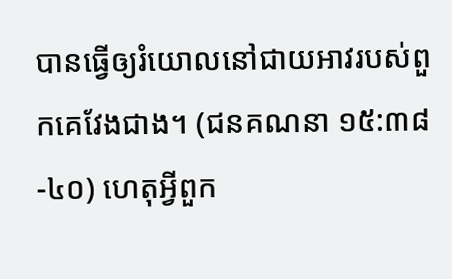បានធ្វើឲ្យរំយោលនៅជាយអាវរបស់ពួកគេវែងជាង។ (ជនគណនា ១៥:៣៨-៤០) ហេតុអ្វីពួក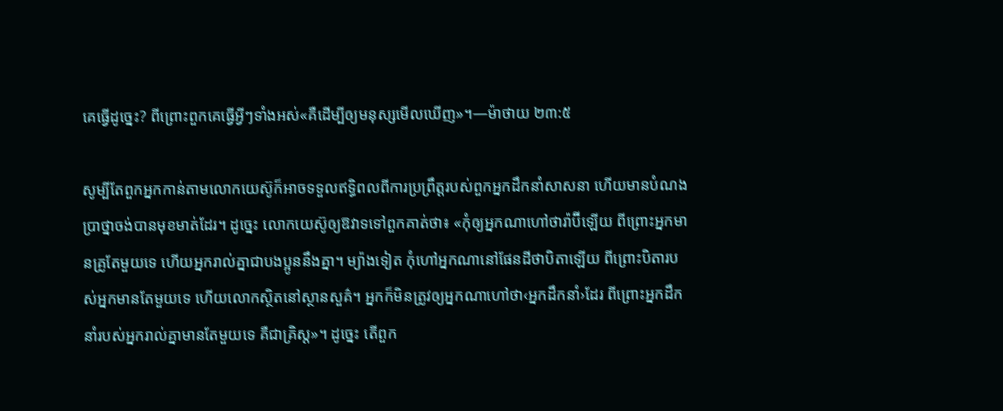គេធ្វើដូច្នេះ? ពីព្រោះពួកគេធ្វើអ្វីៗទាំងអស់«គឺដើម្បីឲ្យមនុស្សមើលឃើញ»។—ម៉ាថាយ ២៣:៥

សូម្បីតែពួកអ្នកកាន់តាមលោកយេស៊ូក៏អាចទទួលឥទ្ធិពលពីការប្រព្រឹត្តរបស់ពួកអ្នកដឹកនាំសាសនា ហើយមានបំណងប្រាថ្នាចង់បានមុខមាត់ដែរ។ ដូច្នេះ លោកយេស៊ូឲ្យឱវាទទៅពួកគាត់ថា៖ «កុំឲ្យអ្នកណាហៅថារ៉ាប៊ីឡើយ ពីព្រោះអ្នកមានគ្រូតែមួយទេ ហើយអ្នករាល់គ្នាជាបងប្អូននឹងគ្នា។ ម្យ៉ាងទៀត កុំហៅអ្នកណានៅផែនដីថាបិតាឡើយ ពីព្រោះបិតារបស់អ្នកមានតែមួយទេ ហើយលោកស្ថិតនៅស្ថានសួគ៌។ អ្នកក៏មិនត្រូវឲ្យអ្នកណាហៅថា‹អ្នកដឹកនាំ›ដែរ ពីព្រោះអ្នកដឹកនាំរបស់អ្នករាល់គ្នាមានតែមួយទេ គឺជាគ្រិស្ត»។ ដូច្នេះ តើពួក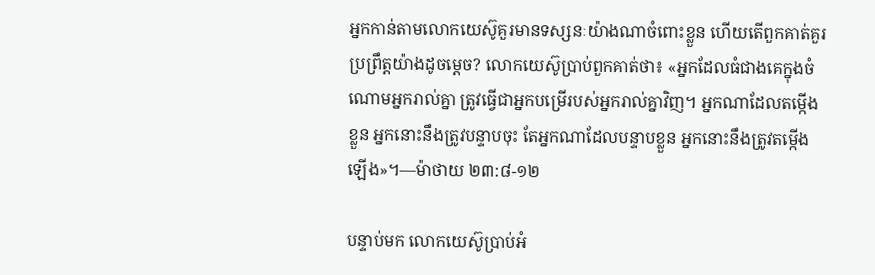អ្នកកាន់តាមលោកយេស៊ូគួរមានទស្សនៈយ៉ាងណាចំពោះខ្លួន ហើយតើពួកគាត់គួរប្រព្រឹត្តយ៉ាងដូចម្ដេច? លោកយេស៊ូប្រាប់ពួកគាត់ថា៖ «អ្នកដែលធំជាងគេក្នុងចំណោមអ្នករាល់គ្នា ត្រូវធ្វើជាអ្នកបម្រើរបស់អ្នករាល់គ្នាវិញ។ អ្នកណាដែលតម្កើងខ្លួន អ្នកនោះនឹងត្រូវបន្ទាបចុះ តែអ្នកណាដែលបន្ទាបខ្លួន អ្នកនោះនឹងត្រូវតម្កើងឡើង»។—ម៉ាថាយ ២៣:៨-១២

បន្ទាប់មក លោកយេស៊ូប្រាប់អំ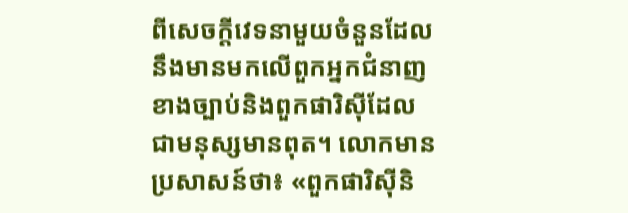ពីសេចក្ដីវេទនាមួយចំនួនដែលនឹងមានមកលើពួកអ្នកជំនាញខាងច្បាប់និងពួកផារិស៊ីដែលជាមនុស្សមានពុត។ លោកមានប្រសាសន៍ថា៖ «ពួកផារិស៊ីនិ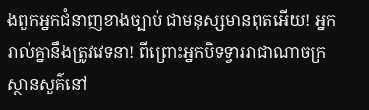ងពួកអ្នកជំនាញខាងច្បាប់ ជាមនុស្សមានពុតអើយ! អ្នករាល់គ្នានឹងត្រូវវេទនា! ពីព្រោះអ្នកបិទទ្វាររាជាណាចក្រស្ថានសួគ៌នៅ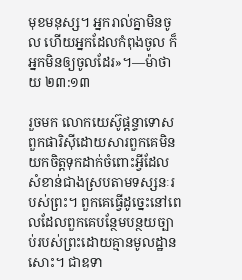មុខមនុស្ស។ អ្នករាល់គ្នាមិនចូល ហើយអ្នកដែលកំពុងចូល ក៏អ្នកមិនឲ្យចូលដែរ»។—ម៉ាថាយ ២៣:១៣

រួចមក លោកយេស៊ូផ្ដន្ទាទោសពួកផារិស៊ីដោយសារពួកគេមិនយកចិត្តទុកដាក់ចំពោះអ្វីដែលសំខាន់ជាងស្របតាមទស្សនៈរបស់ព្រះ។ ពួកគេធ្វើដូច្នេះនៅពេលដែលពួកគេបន្ថែមបន្ថយច្បាប់របស់ព្រះដោយគ្មានមូលដ្ឋានសោះ។ ជាឧទា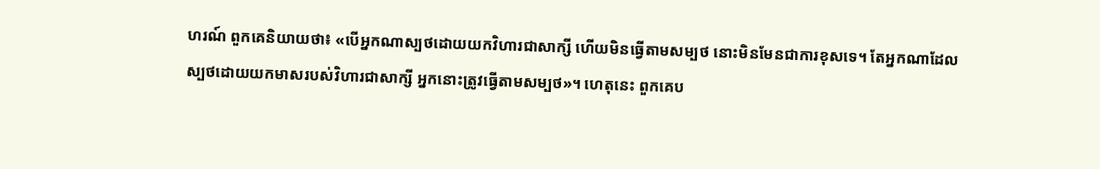ហរណ៍ ពួកគេនិយាយថា៖ «បើអ្នកណាស្បថដោយយកវិហារជាសាក្សី ហើយមិនធ្វើតាមសម្បថ នោះមិនមែនជាការខុសទេ។ តែអ្នកណាដែលស្បថដោយយកមាសរបស់វិហារជាសាក្សី អ្នកនោះត្រូវធ្វើតាមសម្បថ»។ ហេតុនេះ ពួកគេប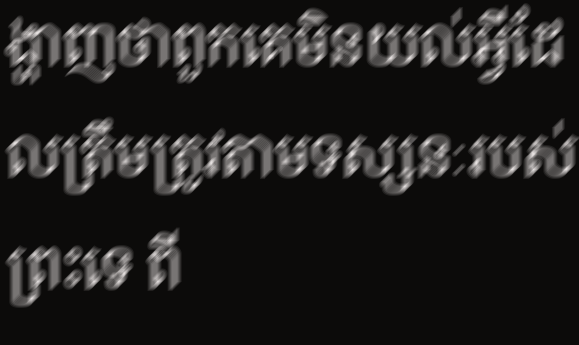ង្ហាញថាពួកគេមិនយល់អ្វីដែលត្រឹមត្រូវតាមទស្សនៈរបស់ព្រះទេ ពី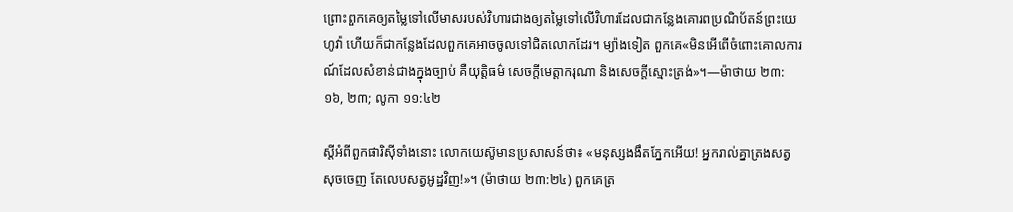ព្រោះពួកគេឲ្យតម្លៃទៅលើមាសរបស់វិហារជាងឲ្យតម្លៃទៅលើវិហារដែលជាកន្លែងគោរពប្រណិប័តន៍ព្រះយេហូវ៉ា ហើយក៏ជាកន្លែងដែលពួកគេអាចចូលទៅជិតលោកដែរ។ ម្យ៉ាងទៀត ពួកគេ«មិនអើពើចំពោះគោលការណ៍ដែលសំខាន់ជាងក្នុងច្បាប់ គឺយុត្ដិធម៌ សេចក្ដីមេត្ដាករុណា និងសេចក្ដីស្មោះត្រង់»។—ម៉ាថាយ ២៣:១៦, ២៣; លូកា ១១:៤២

ស្តីអំពីពួកផារិស៊ីទាំងនោះ លោកយេស៊ូមានប្រសាសន៍ថា៖ «មនុស្សងងឹតភ្នែកអើយ! អ្នករាល់គ្នាត្រងសត្វសុចចេញ តែលេបសត្វអូដ្ឋវិញ!»។ (ម៉ាថាយ ២៣:២៤) ពួកគេត្រ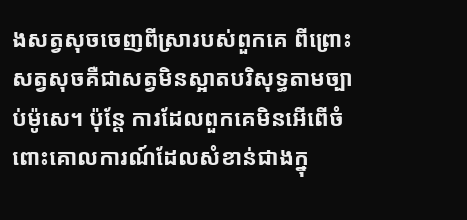ងសត្វសុចចេញពីស្រារបស់ពួកគេ ពីព្រោះសត្វសុចគឺជាសត្វមិនស្អាតបរិសុទ្ធតាមច្បាប់ម៉ូសេ។ ប៉ុន្តែ ការដែលពួកគេមិនអើពើចំពោះគោលការណ៍ដែលសំខាន់ជាងក្នុ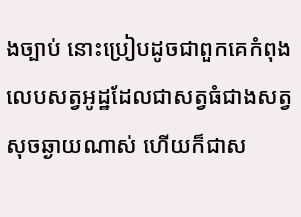ងច្បាប់ នោះប្រៀបដូចជាពួកគេកំពុងលេបសត្វអូដ្ឋដែលជាសត្វធំជាងសត្វសុចឆ្ងាយណាស់ ហើយក៏ជាស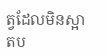ត្វដែលមិនស្អាតប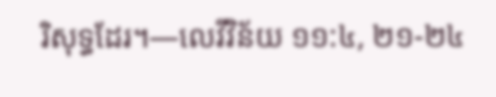រិសុទ្ធដែរ។—លេវីវិន័យ ១១:៤, ២១-២៤